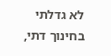לא גדלתי בחינוך דתי,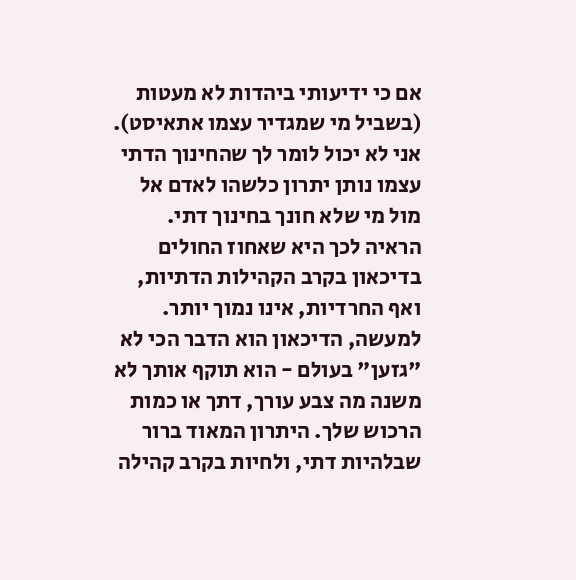אם כי ידיעותי ביהדות לא מעטות (בשביל מי שמגדיר עצמו אתאיסט). אני לא יכול לומר לך שהחינוך הדתי עצמו נותן יתרון כלשהו לאדם אל מול מי שלא חונך בחינוך דתי. הראיה לכך היא שאחוז החולים בדיכאון בקרב הקהילות הדתיות, ואף החרדיות, אינו נמוך יותר. למעשה, הדיכאון הוא הדבר הכי לא "גזען" בעולם - הוא תוקף אותך לא משנה מה צבע עורך, דתך או כמות הרכוש שלך. היתרון המאוד ברור שבלהיות דתי, ולחיות בקרב קהילה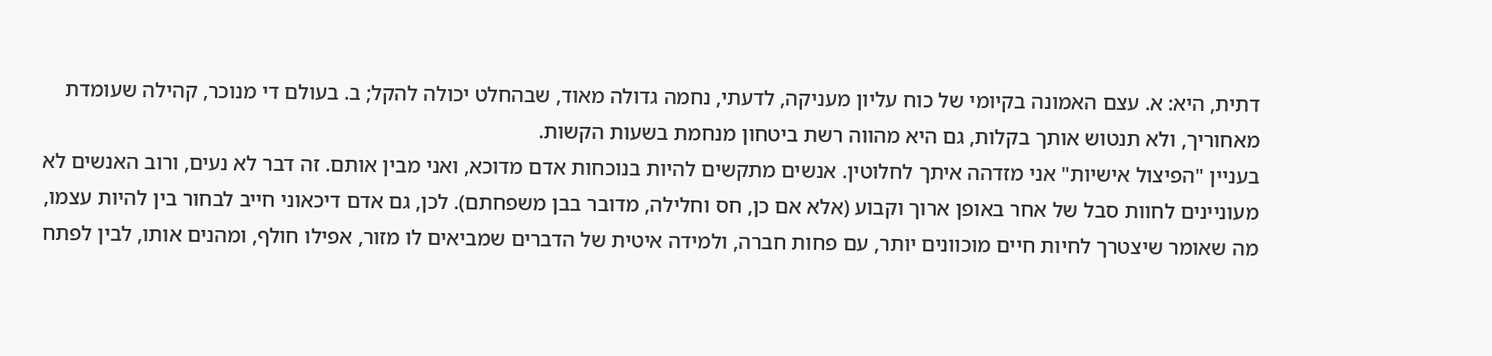דתית, היא: א. עצם האמונה בקיומי של כוח עליון מעניקה, לדעתי, נחמה גדולה מאוד, שבהחלט יכולה להקל; ב. בעולם די מנוכר, קהילה שעומדת מאחוריך, ולא תנטוש אותך בקלות, גם היא מהווה רשת ביטחון מנחמת בשעות הקשות.
בעניין "הפיצול אישיות" אני מזדהה איתך לחלוטין. אנשים מתקשים להיות בנוכחות אדם מדוכא, ואני מבין אותם. זה דבר לא נעים, ורוב האנשים לא מעוניינים לחוות סבל של אחר באופן ארוך וקבוע (אלא אם כן, חס וחלילה, מדובר בבן משפחתם). לכן, גם אדם דיכאוני חייב לבחור בין להיות עצמו, מה שאומר שיצטרך לחיות חיים מוכוונים יותר, עם פחות חברה, ולמידה איטית של הדברים שמביאים לו מזור, אפילו חולף, ומהנים אותו, לבין לפתח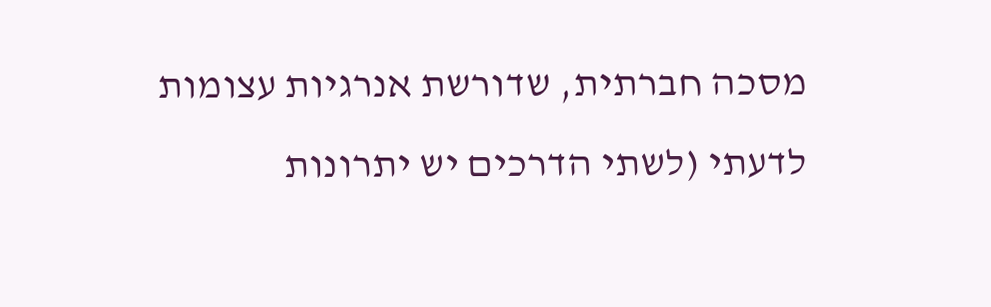מסכה חברתית, שדורשת אנרגיות עצומות לדעתי (לשתי הדרכים יש יתרונות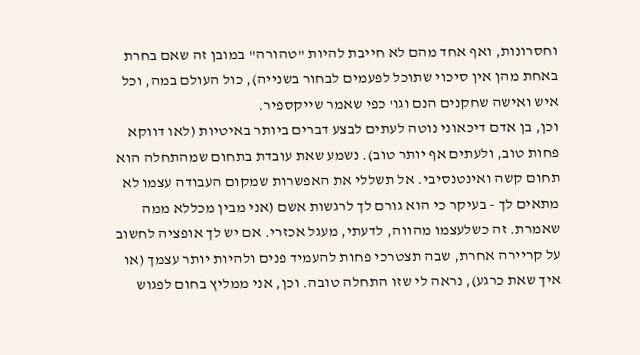וחסרונות, ואף אחד מהם לא חייבת להיות "טהורה" במובן זה שאם בחרת באחת מהן אין סיכוי שתוכל לפעמים לבחור בשנייה), כול העולם במה, וכל איש ואישה שחקנים הנם וגו' כפי שאמר שייקספיר.
וכן, בן אדם דיכאוני נוטה לעתים לבצע דברים ביותר באיטיות (לאו דווקא פחות טוב, ולעתים אף יותר טוב). נשמע שאת עובדת בתחום שמהתחלה הוא תחום קשה ואינטנסיבי. אל תשללי את האפשרות שמקום העבודה עצמו לא מתאים לך - בעיקר כי הוא גורם לך לרגשות אשם (אני מבין מכללא ממה שאמרת. זה כשלעצמו מהווה, לדעתי, מעגל אכזרי. אם יש לך אופציה לחשוב על קריירה אחרת, שבה תצטרכי פחות להעמיד פנים ולהיות יותר עצמך (או איך שאת כרגע), נראה לי שזו התחלה טובה. וכן, אני ממליץ בחום לפגוש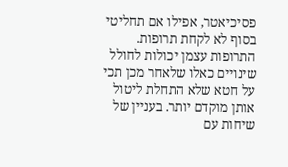פסיכיאטר, אפילו אם תחליטי בסוף לא לקחת תרופות. התרופות עצמן יכולות לחולל שינויים כאלו שלאחר מכן תכי על חטא שלא התחלת ליטול אותן מוקדם יותר. בעניין של שיחות עם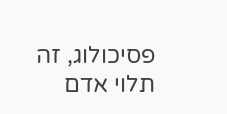פסיכולוג, זה תלוי אדם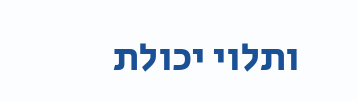ותלוי יכולת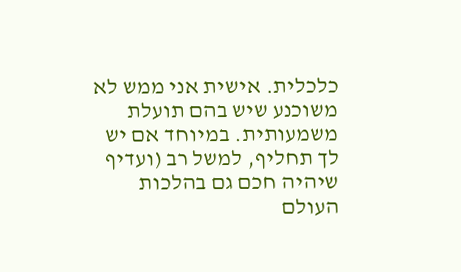כלכלית. אישית אני ממש לא משוכנע שיש בהם תועלת משמעותית. במיוחד אם יש לך תחליף, למשל רב (ועדיף שיהיה חכם גם בהלכות העולם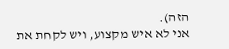הזה).
אני לא איש מקצוע, ויש לקחת את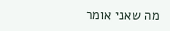מה שאני אומר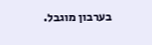בערבון מוגבל.